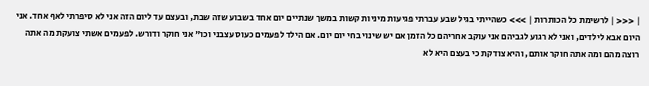| <<< | לרשימת כל הכותרות | >>> כשהייתי בגיל שבע עברתי פגיעות מיניות קשות במשך שנתיים יום אחד בשבוע שזה שבת, ובעצם עד ליום הזה אני לא סיפרתי לאף אחד. אני היום אבא לילדים, ואני לא רגוע לגביהם אני עוקב אחריהם כל הזמן אם יש שינוי בחי יום יום. אם הילד לפעמים כעוס עצבני וכו" אני חוקר ודורש. לפעמים אשתי צועקת מה אתה רוצה מהם ומה אתה חוקר אותם, והיא צודקת כי בעצם היא לא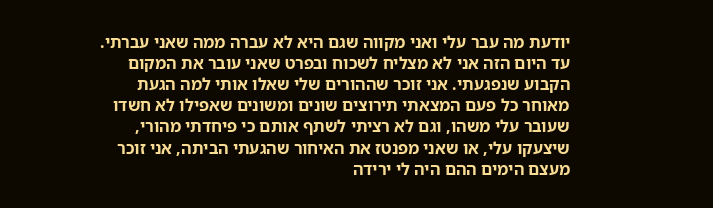יודעת מה עבר עלי ואני מקווה שגם היא לא עברה ממה שאני עברתי. עד היום הזה אני לא מצליח לשכוח ובפרט שאני עובר את המקום הקבוע שנפגעתי. אני זוכר שההורים שלי שאלו אותי למה הגעת מאוחר כל פעם המצאתי תירוצים שונים ומשונים שאפילו לא חשדו שעובר עלי משהו, וגם לא רציתי לשתף אותם כי פיחדתי מהורי, שיצעקו עלי, או שאני מפנטז את האיחור שהגעתי הביתה, אני זוכר מעצם הימים ההם היה לי ירידה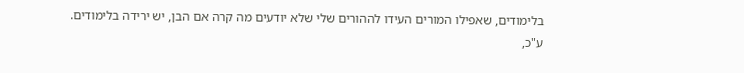בלימודים, שאפילו המורים העידו לההורים שלי שלא יודעים מה קרה אם הבן, יש ירידה בלימודים.
ע"כ,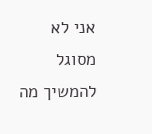אני לא מסוגל להמשיך מה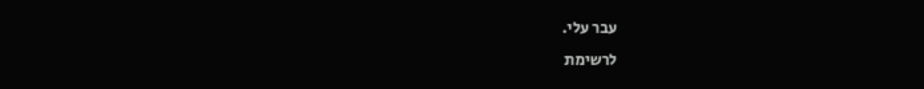עבר עלי.
לרשימת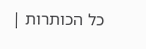כל הכותרות |